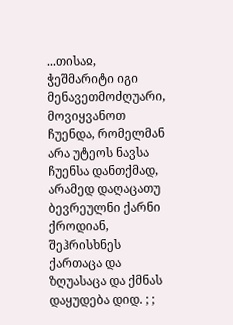...თისაჲ, ჭეშმარიტი იგი მენავეთმოძღუარი, მოვიყვანოთ ჩუენდა, რომელმან არა უტეოს ნავსა ჩუენსა დანთქმად, არამედ დაღაცათუ ბევრეულნი ქარნი ქროდიან, შეჰრისხნეს ქართაცა და ზღუასაცა და ქმნას დაყუდება დიდ. ; ;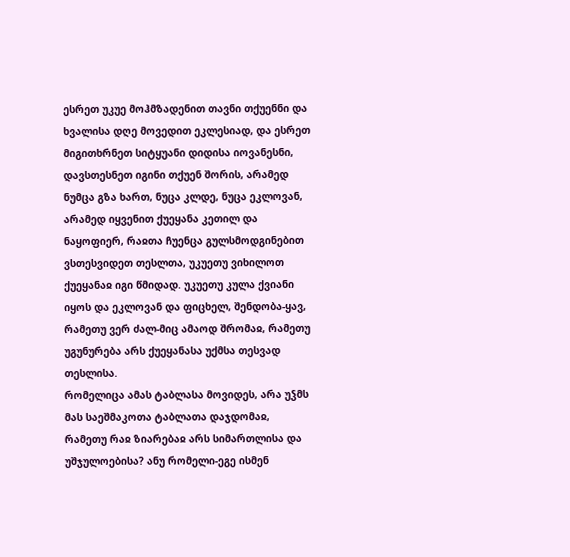ესრეთ უკუე მოჰმზადენით თავნი თქუენნი და ხვალისა დღე მოვედით ეკლესიად, და ესრეთ მიგითხრნეთ სიტყუანი დიდისა იოვანესნი, დავსთესნეთ იგინი თქუენ შორის, არამედ ნუმცა გზა ხართ, ნუცა კლდე, ნუცა ეკლოვან, არამედ იყვენით ქუეყანა კეთილ და ნაყოფიერ, რაჲთა ჩუენცა გულსმოდგინებით ვსთესვიდეთ თესლთა, უკუეთუ ვიხილოთ ქუეყანაჲ იგი წმიდად. უკუეთუ კულა ქვიანი იყოს და ეკლოვან და ფიცხელ, შენდობა-ყავ, რამეთუ ვერ ძალ-მიც ამაოდ შრომაჲ, რამეთუ უგუნურება არს ქუეყანასა უქმსა თესვად თესლისა.
რომელიცა ამას ტაბლასა მოვიდეს, არა უჴმს მას საეშმაკოთა ტაბლათა დაჯდომაჲ, რამეთუ რაჲ ზიარებაჲ არს სიმართლისა და უშჯულოებისა? ანუ რომელი-ეგე ისმენ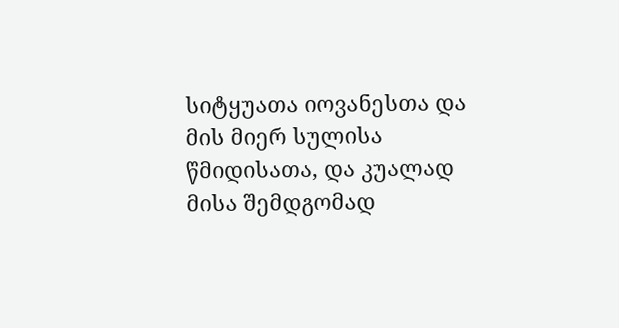სიტყუათა იოვანესთა და მის მიერ სულისა წმიდისათა, და კუალად მისა შემდგომად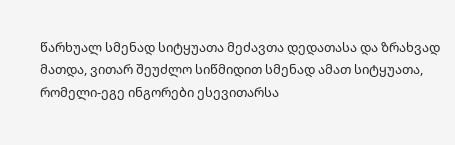წარხუალ სმენად სიტყუათა მეძავთა დედათასა და ზრახვად მათდა, ვითარ შეუძლო სიწმიდით სმენად ამათ სიტყუათა, რომელი-ეგე ინგორები ესევითარსა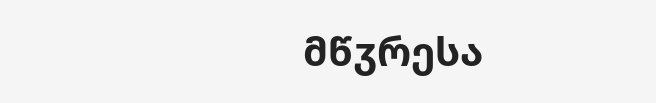მწჳრესა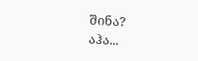შინა?
აჰა...